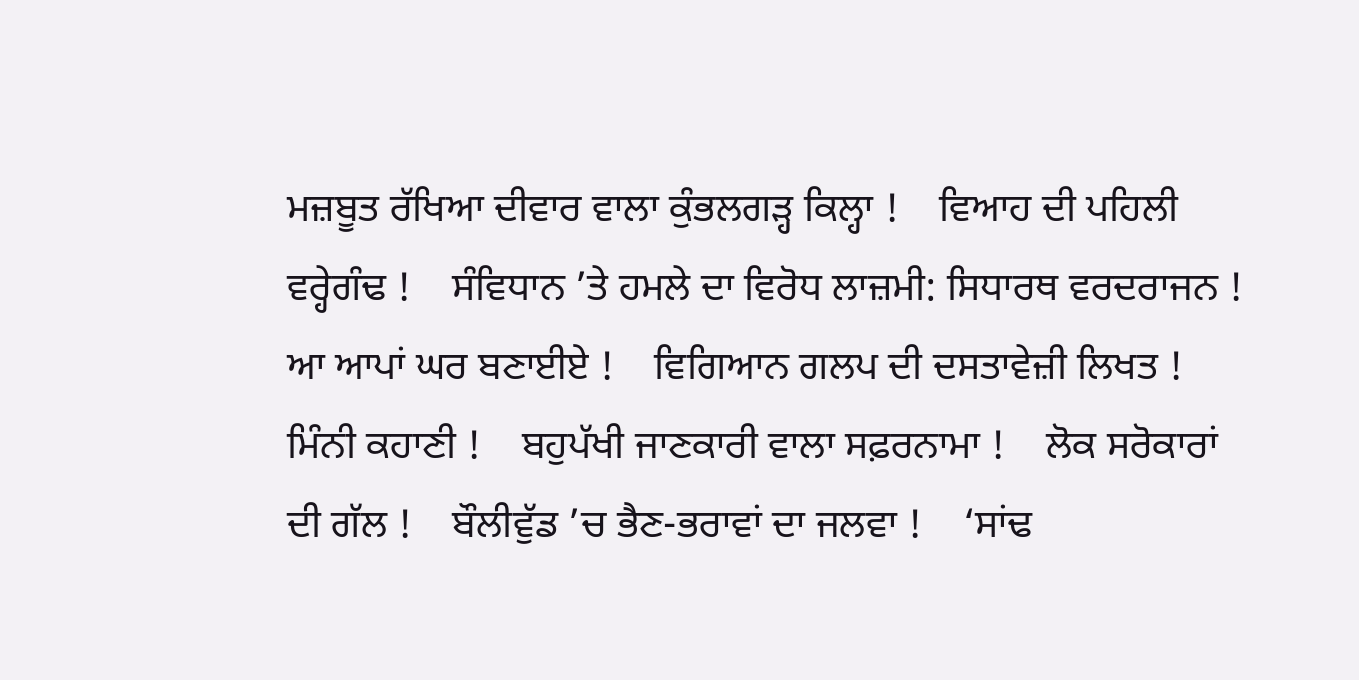ਮਜ਼ਬੂਤ ਰੱਖਿਆ ਦੀਵਾਰ ਵਾਲਾ ਕੁੰਭਲਗੜ੍ਹ ਕਿਲ੍ਹਾ !    ਵਿਆਹ ਦੀ ਪਹਿਲੀ ਵਰ੍ਹੇਗੰਢ !    ਸੰਵਿਧਾਨ ’ਤੇ ਹਮਲੇ ਦਾ ਵਿਰੋਧ ਲਾਜ਼ਮੀ: ਸਿਧਾਰਥ ਵਰਦਰਾਜਨ !    ਆ ਆਪਾਂ ਘਰ ਬਣਾਈਏ !    ਵਿਗਿਆਨ ਗਲਪ ਦੀ ਦਸਤਾਵੇਜ਼ੀ ਲਿਖਤ !    ਮਿੰਨੀ ਕਹਾਣੀ !    ਬਹੁਪੱਖੀ ਜਾਣਕਾਰੀ ਵਾਲਾ ਸਫ਼ਰਨਾਮਾ !    ਲੋਕ ਸਰੋਕਾਰਾਂ ਦੀ ਗੱਲ !    ਬੌਲੀਵੁੱਡ ’ਚ ਭੈਣ-ਭਰਾਵਾਂ ਦਾ ਜਲਵਾ !    ‘ਸਾਂਢ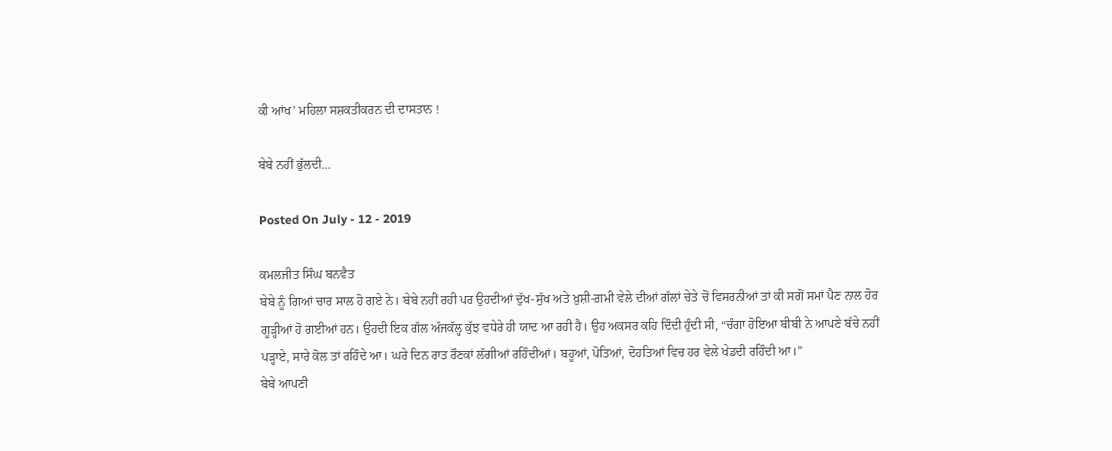ਕੀ ਆਂਖ’ ਮਹਿਲਾ ਸਸ਼ਕਤੀਕਰਨ ਦੀ ਦਾਸਤਾਨ !

ਬੇਬੇ ਨਹੀਂ ਭੁੱਲਦੀ…

Posted On July - 12 - 2019

ਕਮਲਜੀਤ ਸਿੰਘ ਬਨਵੈਤ
ਬੇਬੇ ਨੂੰ ਗਿਆਂ ਚਾਰ ਸਾਲ ਹੋ ਗਏ ਨੇ। ਬੇਬੇ ਨਹੀਂ ਰਹੀ ਪਰ ਉਹਦੀਆਂ ਦੁੱਖ-ਸੁੱਖ ਅਤੇ ਖ਼ੁਸ਼ੀ-ਗ਼ਮੀ ਵੇਲੇ ਦੀਆਂ ਗੱਲਾਂ ਚੇਤੇ ਚੋਂ ਵਿਸਰਨੀਆਂ ਤਾਂ ਕੀ ਸਗੋਂ ਸਮਾਂ ਪੈਣ ਨਾਲ ਹੋਰ ਗੂੜ੍ਹੀਆਂ ਹੋ ਗਈਆਂ ਹਨ। ਉਹਦੀ ਇਕ ਗੱਲ ਅੱਜਕੱਲ੍ਹ ਕੁੱਝ ਵਧੇਰੇ ਹੀ ਯਾਦ ਆ ਰਹੀ ਹੈ। ਉਹ ਅਕਸਰ ਕਹਿ ਦਿੰਦੀ ਹੁੰਦੀ ਸੀ, “ਚੰਗਾ ਹੋਇਆ ਬੀਬੀ ਨੇ ਆਪਣੇ ਬੱਚੇ ਨਹੀਂ ਪੜ੍ਹਾਏ, ਸਾਰੇ ਕੋਲ ਤਾਂ ਰਹਿੰਦੇ ਆ। ਘਰੇ ਦਿਨ ਰਾਤ ਰੌਣਕਾਂ ਲੱਗੀਆਂ ਰਹਿੰਦੀਆਂ। ਬਹੂਆਂ, ਪੋਤਿਆਂ, ਦੋਹਤਿਆਂ ਵਿਚ ਹਰ ਵੇਲੇ ਖੇਡਦੀ ਰਹਿੰਦੀ ਆ।”
ਬੇਬੇ ਆਪਣੀ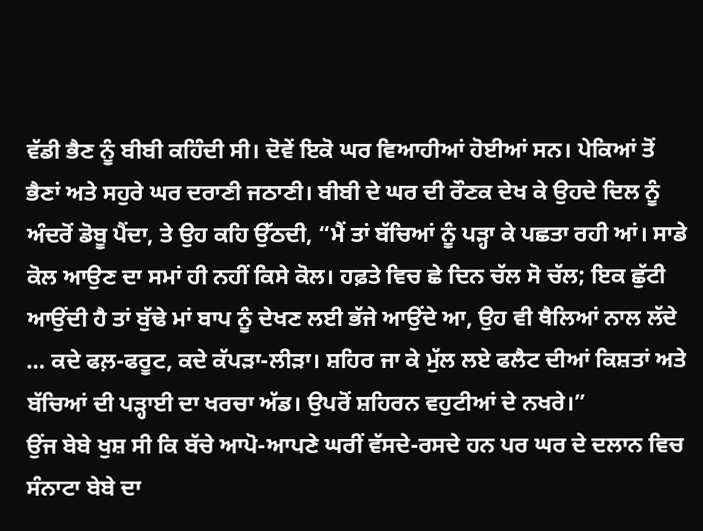ਵੱਡੀ ਭੈਣ ਨੂੰ ਬੀਬੀ ਕਹਿੰਦੀ ਸੀ। ਦੋਵੇਂ ਇਕੋ ਘਰ ਵਿਆਹੀਆਂ ਹੋਈਆਂ ਸਨ। ਪੇਕਿਆਂ ਤੋਂ ਭੈਣਾਂ ਅਤੇ ਸਹੁਰੇ ਘਰ ਦਰਾਣੀ ਜਠਾਣੀ। ਬੀਬੀ ਦੇ ਘਰ ਦੀ ਰੌਣਕ ਦੇਖ ਕੇ ਉਹਦੇ ਦਿਲ ਨੂੰ ਅੰਦਰੋਂ ਡੋਬੂ ਪੈਂਦਾ, ਤੇ ਉਹ ਕਹਿ ਉੱਠਦੀ, “ਮੈਂ ਤਾਂ ਬੱਚਿਆਂ ਨੂੰ ਪੜ੍ਹਾ ਕੇ ਪਛਤਾ ਰਹੀ ਆਂ। ਸਾਡੇ ਕੋਲ ਆਉਣ ਦਾ ਸਮਾਂ ਹੀ ਨਹੀਂ ਕਿਸੇ ਕੋਲ। ਹਫ਼ਤੇ ਵਿਚ ਛੇ ਦਿਨ ਚੱਲ ਸੋ ਚੱਲ; ਇਕ ਛੁੱਟੀ ਆਉਂਦੀ ਹੈ ਤਾਂ ਬੁੱਢੇ ਮਾਂ ਬਾਪ ਨੂੰ ਦੇਖਣ ਲਈ ਭੱਜੇ ਆਉਂਦੇ ਆ, ਉਹ ਵੀ ਥੈਲਿਆਂ ਨਾਲ ਲੱਦੇ … ਕਦੇ ਫਲ਼-ਫਰੂਟ, ਕਦੇ ਕੱਪੜਾ-ਲੀੜਾ। ਸ਼ਹਿਰ ਜਾ ਕੇ ਮੁੱਲ ਲਏ ਫਲੈਟ ਦੀਆਂ ਕਿਸ਼ਤਾਂ ਅਤੇ ਬੱਚਿਆਂ ਦੀ ਪੜ੍ਹਾਈ ਦਾ ਖਰਚਾ ਅੱਡ। ਉਪਰੋਂ ਸ਼ਹਿਰਨ ਵਹੁਟੀਆਂ ਦੇ ਨਖਰੇ।”
ਉਂਜ ਬੇਬੇ ਖੁਸ਼ ਸੀ ਕਿ ਬੱਚੇ ਆਪੋ-ਆਪਣੇ ਘਰੀਂ ਵੱਸਦੇ-ਰਸਦੇ ਹਨ ਪਰ ਘਰ ਦੇ ਦਲਾਨ ਵਿਚ ਸੰਨਾਟਾ ਬੇਬੇ ਦਾ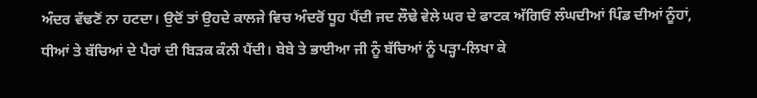ਅੰਦਰ ਵੱਢਣੋਂ ਨਾ ਹਟਦਾ। ਉਦੋਂ ਤਾਂ ਉਹਦੇ ਕਾਲਜੇ ਵਿਚ ਅੰਦਰੋਂ ਧੂਹ ਪੈਂਦੀ ਜਦ ਲੌਢੇ ਵੇਲੇ ਘਰ ਦੇ ਫਾਟਕ ਅੱਗਿਓਂ ਲੰਘਦੀਆਂ ਪਿੰਡ ਦੀਆਂ ਨੂੰਹਾਂ, ਧੀਆਂ ਤੇ ਬੱਚਿਆਂ ਦੇ ਪੈਰਾਂ ਦੀ ਬਿੜਕ ਕੰਨੀ ਪੈਂਦੀ। ਬੇਬੇ ਤੇ ਭਾਈਆ ਜੀ ਨੂੰ ਬੱਚਿਆਂ ਨੂੰ ਪੜ੍ਹਾ-ਲਿਖਾ ਕੇ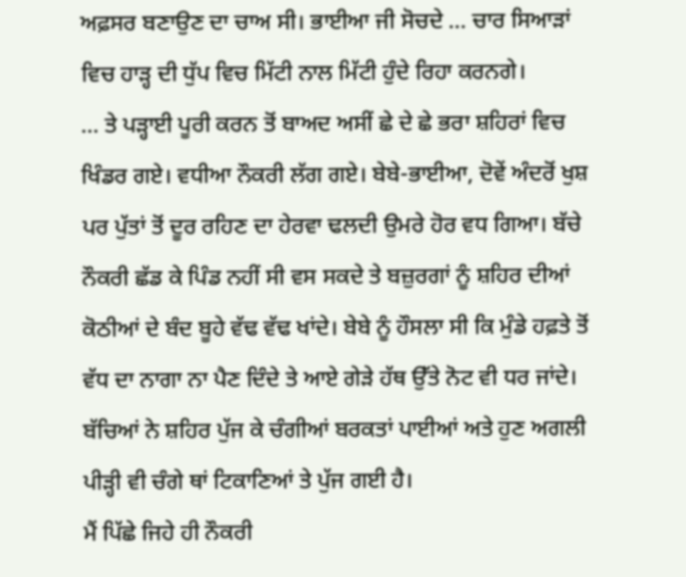ਅਫ਼ਸਰ ਬਣਾਉਣ ਦਾ ਚਾਅ ਸੀ। ਭਾਈਆ ਜੀ ਸੋਚਦੇ … ਚਾਰ ਸਿਆੜਾਂ ਵਿਚ ਹਾੜ੍ਹ ਦੀ ਧੁੱਪ ਵਿਚ ਮਿੱਟੀ ਨਾਲ ਮਿੱਟੀ ਹੁੰਦੇ ਰਿਹਾ ਕਰਨਗੇ।
… ਤੇ ਪੜ੍ਹਾਈ ਪੂਰੀ ਕਰਨ ਤੋਂ ਬਾਅਦ ਅਸੀਂ ਛੇ ਦੇ ਛੇ ਭਰਾ ਸ਼ਹਿਰਾਂ ਵਿਚ ਖਿੰਡਰ ਗਏ। ਵਧੀਆ ਨੌਕਰੀ ਲੱਗ ਗਏ। ਬੇਬੇ-ਭਾਈਆ, ਦੋਵੇਂ ਅੰਦਰੋਂ ਖੁਸ਼ ਪਰ ਪੁੱਤਾਂ ਤੋਂ ਦੂਰ ਰਹਿਣ ਦਾ ਹੇਰਵਾ ਢਲਦੀ ਉਮਰੇ ਹੋਰ ਵਧ ਗਿਆ। ਬੱਚੇ ਨੌਕਰੀ ਛੱਡ ਕੇ ਪਿੰਡ ਨਹੀਂ ਸੀ ਵਸ ਸਕਦੇ ਤੇ ਬਜ਼ੁਰਗਾਂ ਨੂੰ ਸ਼ਹਿਰ ਦੀਆਂ ਕੋਠੀਆਂ ਦੇ ਬੰਦ ਬੂਹੇ ਵੱਢ ਵੱਢ ਖਾਂਦੇ। ਬੇਬੇ ਨੂੰ ਹੌਸਲਾ ਸੀ ਕਿ ਮੁੰਡੇ ਹਫ਼ਤੇ ਤੋਂ ਵੱਧ ਦਾ ਨਾਗਾ ਨਾ ਪੈਣ ਦਿੰਦੇ ਤੇ ਆਏ ਗੇੜੇ ਹੱਥ ਉੱਤੇ ਨੋਟ ਵੀ ਧਰ ਜਾਂਦੇ। ਬੱਚਿਆਂ ਨੇ ਸ਼ਹਿਰ ਪੁੱਜ ਕੇ ਚੰਗੀਆਂ ਬਰਕਤਾਂ ਪਾਈਆਂ ਅਤੇ ਹੁਣ ਅਗਲੀ ਪੀੜ੍ਹੀ ਵੀ ਚੰਗੇ ਥਾਂ ਟਿਕਾਣਿਆਂ ਤੇ ਪੁੱਜ ਗਈ ਹੈ।
ਮੈਂ ਪਿੱਛੇ ਜਿਹੇ ਹੀ ਨੌਕਰੀ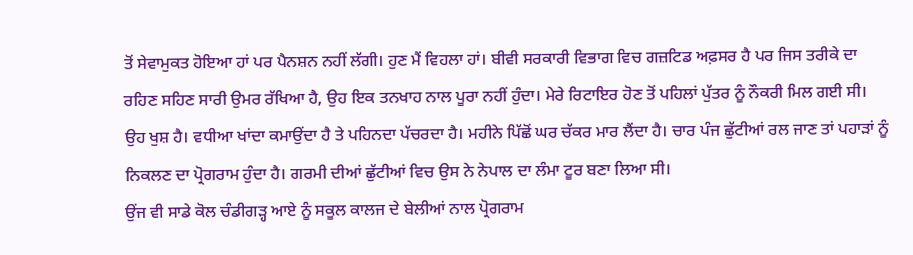ਤੋਂ ਸੇਵਾਮੁਕਤ ਹੋਇਆ ਹਾਂ ਪਰ ਪੈਨਸ਼ਨ ਨਹੀਂ ਲੱਗੀ। ਹੁਣ ਮੈਂ ਵਿਹਲਾ ਹਾਂ। ਬੀਵੀ ਸਰਕਾਰੀ ਵਿਭਾਗ ਵਿਚ ਗਜ਼ਟਿਡ ਅਫ਼ਸਰ ਹੈ ਪਰ ਜਿਸ ਤਰੀਕੇ ਦਾ ਰਹਿਣ ਸਹਿਣ ਸਾਰੀ ਉਮਰ ਰੱਖਿਆ ਹੈ, ਉਹ ਇਕ ਤਨਖਾਹ ਨਾਲ ਪੂਰਾ ਨਹੀਂ ਹੁੰਦਾ। ਮੇਰੇ ਰਿਟਾਇਰ ਹੋਣ ਤੋਂ ਪਹਿਲਾਂ ਪੁੱਤਰ ਨੂੰ ਨੌਕਰੀ ਮਿਲ ਗਈ ਸੀ। ਉਹ ਖੁਸ਼ ਹੈ। ਵਧੀਆ ਖਾਂਦਾ ਕਮਾਉਂਦਾ ਹੈ ਤੇ ਪਹਿਨਦਾ ਪੱਚਰਦਾ ਹੈ। ਮਹੀਨੇ ਪਿੱਛੋਂ ਘਰ ਚੱਕਰ ਮਾਰ ਲੈਂਦਾ ਹੈ। ਚਾਰ ਪੰਜ ਛੁੱਟੀਆਂ ਰਲ ਜਾਣ ਤਾਂ ਪਹਾੜਾਂ ਨੂੰ ਨਿਕਲਣ ਦਾ ਪ੍ਰੋਗਰਾਮ ਹੁੰਦਾ ਹੈ। ਗਰਮੀ ਦੀਆਂ ਛੁੱਟੀਆਂ ਵਿਚ ਉਸ ਨੇ ਨੇਪਾਲ ਦਾ ਲੰਮਾ ਟੂਰ ਬਣਾ ਲਿਆ ਸੀ।
ਉਂਜ ਵੀ ਸਾਡੇ ਕੋਲ ਚੰਡੀਗੜ੍ਹ ਆਏ ਨੂੰ ਸਕੂਲ ਕਾਲਜ ਦੇ ਬੇਲੀਆਂ ਨਾਲ ਪ੍ਰੋਗਰਾਮ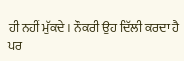ਹੀ ਨਹੀਂ ਮੁੱਕਦੇ। ਨੌਕਰੀ ਉਹ ਦਿੱਲੀ ਕਰਦਾ ਹੈ ਪਰ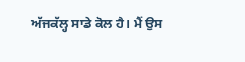ਅੱਜਕੱਲ੍ਹ ਸਾਡੇ ਕੋਲ ਹੈ। ਮੈਂ ਉਸ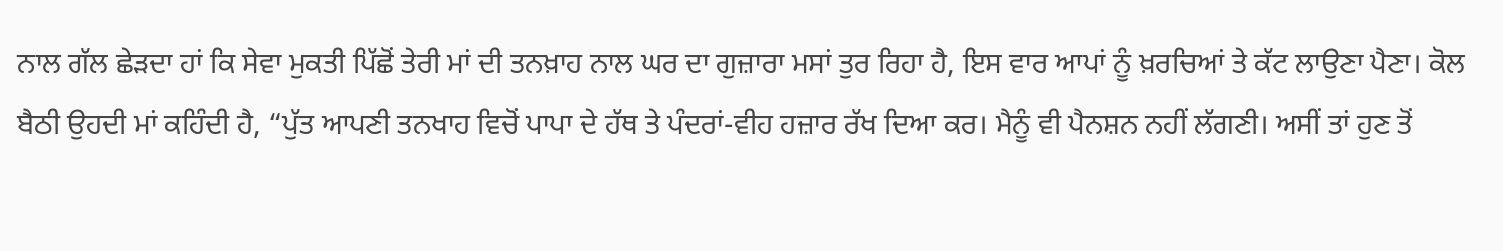ਨਾਲ ਗੱਲ ਛੇੜਦਾ ਹਾਂ ਕਿ ਸੇਵਾ ਮੁਕਤੀ ਪਿੱਛੋਂ ਤੇਰੀ ਮਾਂ ਦੀ ਤਨਖ਼ਾਹ ਨਾਲ ਘਰ ਦਾ ਗੁਜ਼ਾਰਾ ਮਸਾਂ ਤੁਰ ਰਿਹਾ ਹੈ, ਇਸ ਵਾਰ ਆਪਾਂ ਨੂੰ ਖ਼ਰਚਿਆਂ ਤੇ ਕੱਟ ਲਾਉਣਾ ਪੈਣਾ। ਕੋਲ ਬੈਠੀ ਉਹਦੀ ਮਾਂ ਕਹਿੰਦੀ ਹੈ, “ਪੁੱਤ ਆਪਣੀ ਤਨਖਾਹ ਵਿਚੋਂ ਪਾਪਾ ਦੇ ਹੱਥ ਤੇ ਪੰਦਰਾਂ-ਵੀਹ ਹਜ਼ਾਰ ਰੱਖ ਦਿਆ ਕਰ। ਮੈਨੂੰ ਵੀ ਪੈਨਸ਼ਨ ਨਹੀਂ ਲੱਗਣੀ। ਅਸੀਂ ਤਾਂ ਹੁਣ ਤੋਂ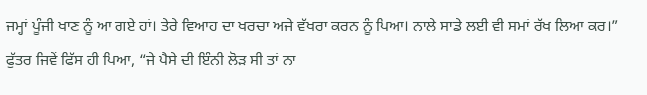ਜਮ੍ਹਾਂ ਪੂੰਜੀ ਖਾਣ ਨੂੰ ਆ ਗਏ ਹਾਂ। ਤੇਰੇ ਵਿਆਹ ਦਾ ਖਰਚਾ ਅਜੇ ਵੱਖਰਾ ਕਰਨ ਨੂੰ ਪਿਆ। ਨਾਲੇ ਸਾਡੇ ਲਈ ਵੀ ਸਮਾਂ ਰੱਖ ਲਿਆ ਕਰ।”
ਫੁੱਤਰ ਜਿਵੇਂ ਫਿੱਸ ਹੀ ਪਿਆ, “ਜੇ ਪੈਸੇ ਦੀ ਇੰਨੀ ਲੋੜ ਸੀ ਤਾਂ ਨਾ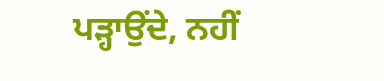ਪੜ੍ਹਾਉਂਦੇ, ਨਹੀਂ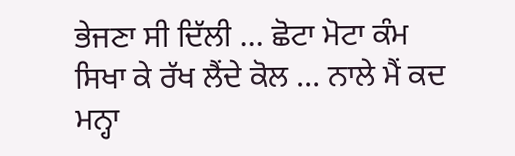ਭੇਜਣਾ ਸੀ ਦਿੱਲੀ … ਛੋਟਾ ਮੋਟਾ ਕੰਮ ਸਿਖਾ ਕੇ ਰੱਖ ਲੈਂਦੇ ਕੋਲ … ਨਾਲੇ ਮੈਂ ਕਦ ਮਨ੍ਹਾ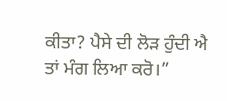ਕੀਤਾ? ਪੈਸੇ ਦੀ ਲੋੜ ਹੁੰਦੀ ਐ ਤਾਂ ਮੰਗ ਲਿਆ ਕਰੋ।”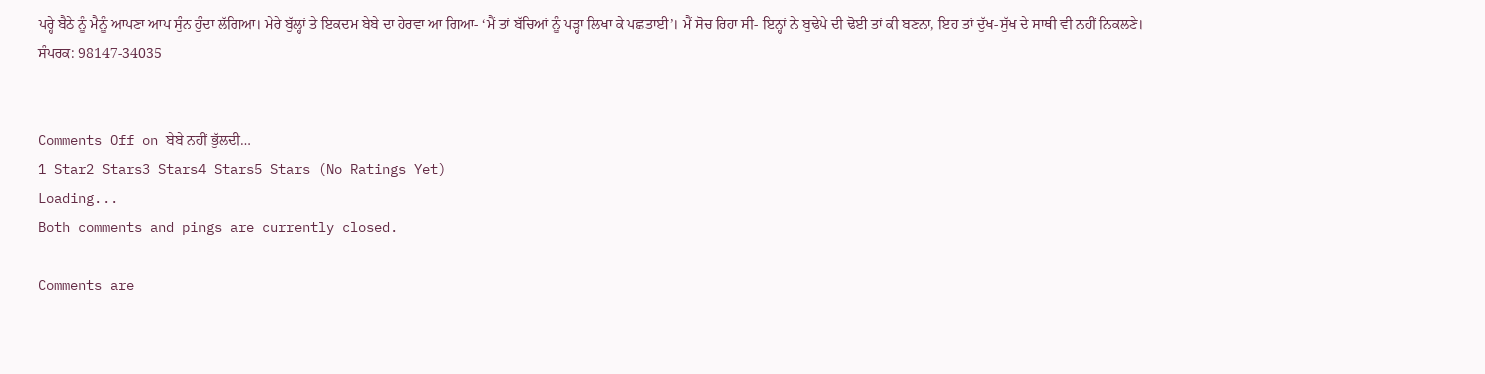ਪਰ੍ਹੇ ਬੈਠੇ ਨੂੰ ਮੈਨੂੰ ਆਪਣਾ ਆਪ ਸੁੰਨ ਹੁੰਦਾ ਲੱਗਿਆ। ਮੇਰੇ ਬੁੱਲ੍ਹਾਂ ਤੇ ਇਕਦਮ ਬੇਬੇ ਦਾ ਹੇਰਵਾ ਆ ਗਿਆ- ‘ਮੈਂ ਤਾਂ ਬੱਚਿਆਂ ਨੂੰ ਪੜ੍ਹਾ ਲਿਖਾ ਕੇ ਪਛਤਾਈ’। ਮੈਂ ਸੋਚ ਰਿਹਾ ਸੀ- ਇਨ੍ਹਾਂ ਨੇ ਬੁਢੇਪੇ ਦੀ ਢੋਈ ਤਾਂ ਕੀ ਬਣਨਾ, ਇਹ ਤਾਂ ਦੁੱਖ-ਸੁੱਖ ਦੇ ਸਾਥੀ ਵੀ ਨਹੀਂ ਨਿਕਲਣੇ।
ਸੰਪਰਕ: 98147-34035


Comments Off on ਬੇਬੇ ਨਹੀਂ ਭੁੱਲਦੀ…
1 Star2 Stars3 Stars4 Stars5 Stars (No Ratings Yet)
Loading...
Both comments and pings are currently closed.

Comments are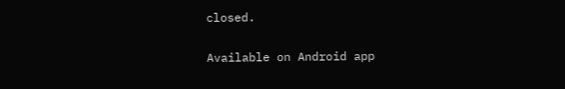closed.

Available on Android app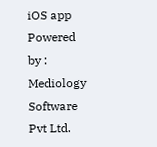iOS app
Powered by : Mediology Software Pvt Ltd.